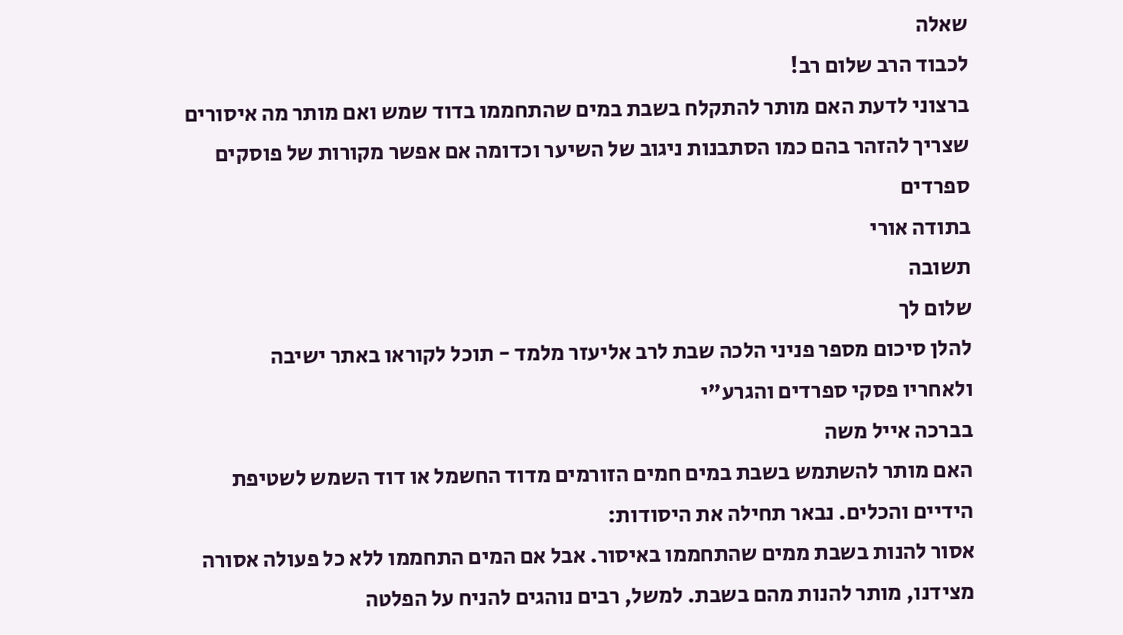שאלה
לכבוד הרב שלום רב!
ברצוני לדעת האם מותר להתקלח בשבת במים שהתחממו בדוד שמש ואם מותר מה איסורים שצריך להזהר בהם כמו הסתבנות ניגוב של השיער וכדומה אם אפשר מקורות של פוסקים ספרדים
בתודה אורי
תשובה
שלום לך
להלן סיכום מספר פניני הלכה שבת לרב אליעזר מלמד - תוכל לקוראו באתר ישיבה
ולאחריו פסקי ספרדים והגרע"י
בברכה אייל משה
האם מותר להשתמש בשבת במים חמים הזורמים מדוד החשמל או דוד השמש לשטיפת הידיים והכלים. נבאר תחילה את היסודות:
אסור להנות בשבת ממים שהתחממו באיסור. אבל אם המים התחממו ללא כל פעולה אסורה מצידנו, מותר להנות מהם בשבת. למשל, רבים נוהגים להניח על הפלטה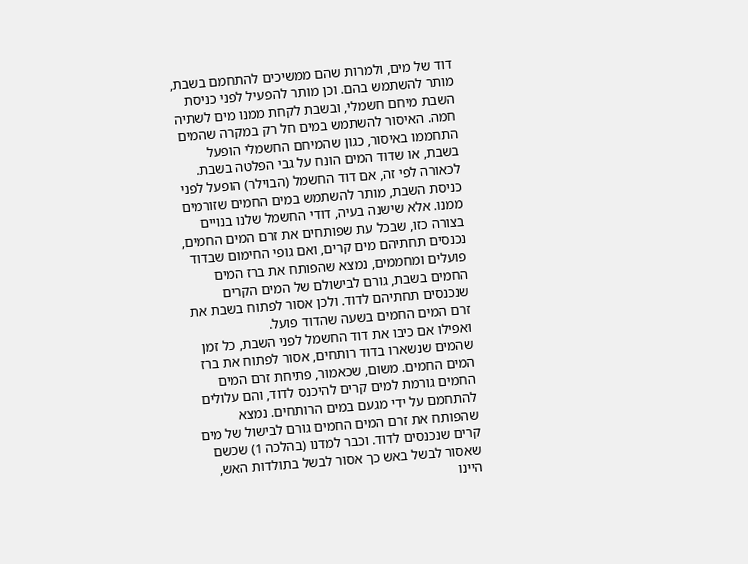דוד של מים, ולמרות שהם ממשיכים להתחמם בשבת, מותר להשתמש בהם. וכן מותר להפעיל לפני כניסת השבת מיחם חשמלי, ובשבת לקחת ממנו מים לשתיה חמה. האיסור להשתמש במים חל רק במקרה שהמים התחממו באיסור, כגון שהמיחם החשמלי הופעל בשבת, או שדוד המים הונח על גבי הפלטה בשבת.
לכאורה לפי זה, אם דוד החשמל (הבוילר) הופעל לפני כניסת השבת, מותר להשתמש במים החמים שזורמים ממנו. אלא שישנה בעיה, דודי החשמל שלנו בנויים בצורה כזו, שבכל עת שפותחים את זרם המים החמים, נכנסים תחתיהם מים קרים, ואם גופי החימום שבדוד פועלים ומחממים, נמצא שהפותח את ברז המים החמים בשבת, גורם לבישולם של המים הקרים שנכנסים תחתיהם לדוד. ולכן אסור לפתוח בשבת את זרם המים החמים בשעה שהדוד פועל.
ואפילו אם כיבו את דוד החשמל לפני השבת, כל זמן שהמים שנשארו בדוד רותחים, אסור לפתוח את ברז המים החמים. משום, שכאמור, פתיחת זרם המים החמים גורמת למים קרים להיכנס לדוד, והם עלולים להתחמם על ידי מגעם במים הרותחים. נמצא שהפותח את זרם המים החמים גורם לבישול של מים קרים שנכנסים לדוד. וכבר למדנו (בהלכה 1) שכשם שאסור לבשל באש כך אסור לבשל בתולדות האש, היינו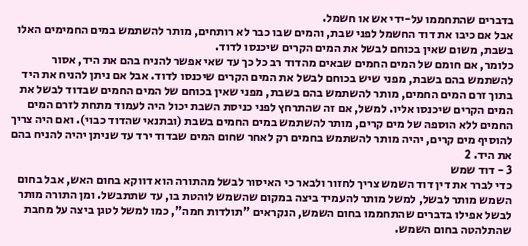בדברים שהתחממו על-ידי אש או חשמל.
אבל אם כיבו את דוד החשמל לפני שבת, והמים שבו כבר לא רותחים, מותר להשתמש במים החמימים האלו בשבת, משום שאין בכוחם לבשל את המים הקרים שיכנסו לדוד.
כלומר, אם חומם של המים החמים שבאים מהדוד רב כל כך עד שאי אפשר להניח בהם את היד, אסור להשתמש בהם בשבת, מפני שיש בכוחם לבשל את המים הקרים שיכנסו לדוד. אבל אם ניתן להניח את היד בתוך זרם המים החמים, מותר להשתמש בהם בשבת, מפני שאין בכוחם של המים החמים שבדוד לבשל את המים הקרים שיכנסו אליו. למשל, אם זה שהתרחץ לפני כניסת השבת יכול היה לעמוד מתחת לזרם המים החמים ללא הוספה של מים קרים, מותר להשתמש במים החמים בשבת (ובתנאי שהדוד כבוי). ואם היה צריך להוסיף מים קרים, יהיה מותר להשתמש בחמים רק לאחר שחום המים שבדוד ירד עד שניתן יהיה להניח בהם את היד. 2
3 - דוד שמש
כדי לברר את דין דוד השמש צריך לחזור ולבאר כי האיסור לבשל מהתורה הוא דווקא בחום האש, אבל בחום השמש מותר לבשל, למשל מותר להעמיד ביצה במקום שהשמש לוהטת בו, עד שתתבשל. ומן התורה מותר לבשל אפילו בדברים שהתחממו בחום השמש, הנקראים "תולדות חמה", כמו למשל לטגן ביצה על מחבת שהתלהטה בחום השמש.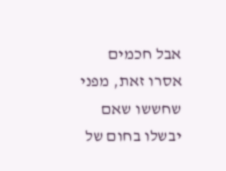אבל חכמים אסרו זאת, מפני שחששו שאם יבשלו בחום של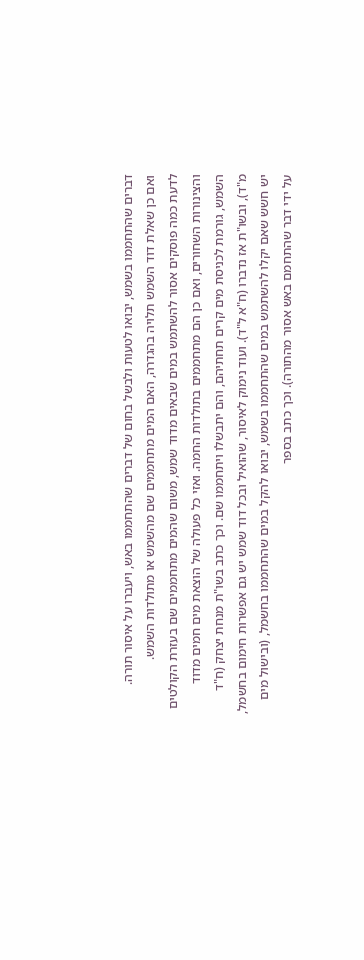דברים שהתחממו בשמש, יבואו לטעות ולבשל בחום של דברים שהתחממו באש, ויעברו על איסור תורה.
ואם כן שאלת דוד השמש תלויה בהגדרה, האם המים מתחממים שם מהשמש או מתולדות השמש.
לדעת כמה פוסקים אסור להשתמש במים שבאים מדוד שמש, משום שהמים מתחממים שם בעזרת הקולטים והצינורות השחורים, ואם כן הם מתחממים בתולדות החמה. ואזי כל פעולה של הוצאת מים חמים מדוד השמש, גורמת לכניסת מים קרים תחתיהם, והם יתבשלו ויתחממו שם. וכך כתב בשו"ת מנחת יצחק (ח"ד מ"ד), ובשו"ת אז נדברו (ח"א ל"ד). ועוד נימוק לאיסור, שהואיל ובכל דוד שמש יש גם אפשרות חימום בחשמל, יש חשש שאם יקלו להשתמש במים שהתחממו בשמש, יבואו להקל במים שהתחממו בחשמל, (ובישול מים על ידי דבר שהתחמם באש אסור מהתורה). וכך כתב בספר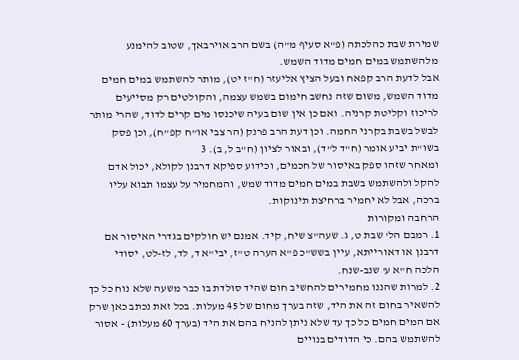שמירת שבת כהלכתה (פ"א סעיף מ"ה) בשם הרב אוירבאך, שטוב להימנע מלהשתמש במים חמים מדוד השמש.
אבל לדעת הרב קפאח ובעל הציץ אליעזר (ח"ז יט), מותר להשתמש במים חמים מדוד השמש, משום שזה נחשב חימום בשמש עצמה, והקולטים רק מסייעים לריכוז וקליטת קרניה. ואם כן אין שום בעיה שיכנסו מים קרים לדוד, שהרי מותר לבשל בשבת בקרני החמה. וכן דעת הרב פרנק (הר צבי או"ח קפ"ח), וכן פסק בשו"ת יביע אומר (ח"ד ל"ד), ובאור לציון (ח"ב ל, ב). 3
ומאחר שזהו ספק באיסור של חכמים, וכידוע ספיקא דרבנן לקולא, יכול אדם להקל ולהשתמש בשבת במים חמים מדוד שמש, והמחמיר על עצמו תבוא עליו ברכה, אבל לא יחמיר ברחיצת תינוקות.
הרחבה ומקורות
1. רמבם הל' שבת ט, ג. שעה"צ שיח, קיד. אמנם יש חולקים בגדרי האיסור אם דרבנן או דאורייתא, עיין בשש"כ פ"א הערה ט"ז, יבי"א ד, לד, לז-לט, יסודי הלכה ח"א ע' שנב-שנח.
2. למרות שהננו מחמירים להחשיב חום שהיד סולדת בו כבר משעה שלא נוח כל כך להשאיר בחום זה את היד, שזה בערך מחום של 45 מעלות. בכל זאת נכתב כאן שרק אם המים חמים כל כך עד שלא ניתן להניח בהם את היד (בערך 60 מעלות) - אסור להשתמש בהם. כי הדודים בנויים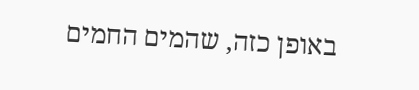באופן כזה, שהמים החמים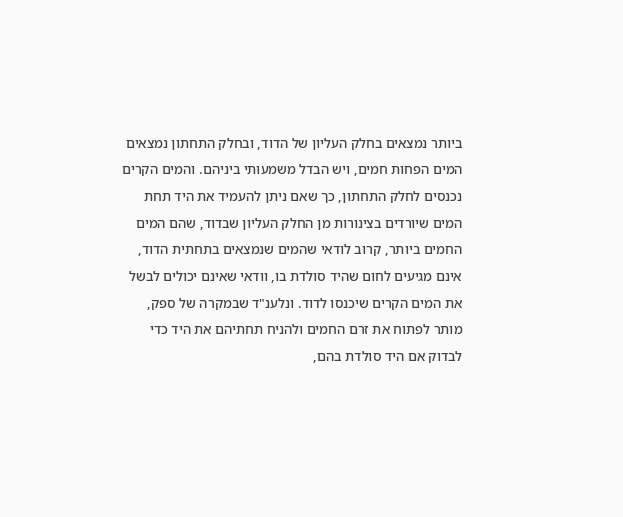ביותר נמצאים בחלק העליון של הדוד, ובחלק התחתון נמצאים המים הפחות חמים, ויש הבדל משמעותי ביניהם. והמים הקרים נכנסים לחלק התחתון, כך שאם ניתן להעמיד את היד תחת המים שיורדים בצינורות מן החלק העליון שבדוד, שהם המים החמים ביותר, קרוב לודאי שהמים שנמצאים בתחתית הדוד, אינם מגיעים לחום שהיד סולדת בו, וודאי שאינם יכולים לבשל את המים הקרים שיכנסו לדוד. ונלענ"ד שבמקרה של ספק, מותר לפתוח את זרם החמים ולהניח תחתיהם את היד כדי לבדוק אם היד סולדת בהם,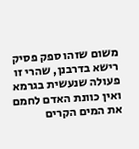משום שזהו ספק פסיק רישא בדרבנן, שהרי זו פעולה שנעשית בגרמא ואין כוונת האדם לחמם את המים הקרים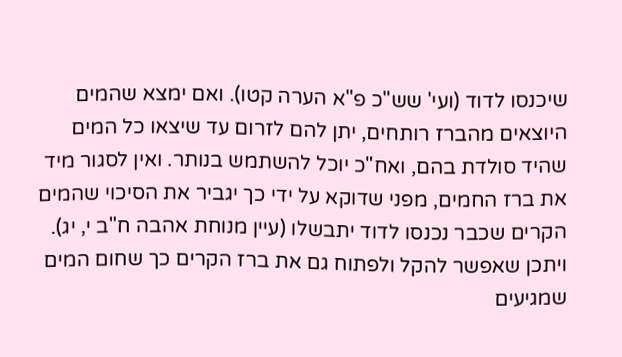שיכנסו לדוד (ועי' שש"כ פ"א הערה קטו). ואם ימצא שהמים היוצאים מהברז רותחים, יתן להם לזרום עד שיצאו כל המים שהיד סולדת בהם, ואח"כ יוכל להשתמש בנותר. ואין לסגור מיד את ברז החמים, מפני שדוקא על ידי כך יגביר את הסיכוי שהמים הקרים שכבר נכנסו לדוד יתבשלו (עיין מנוחת אהבה ח"ב י, יג). ויתכן שאפשר להקל ולפתוח גם את ברז הקרים כך שחום המים שמגיעים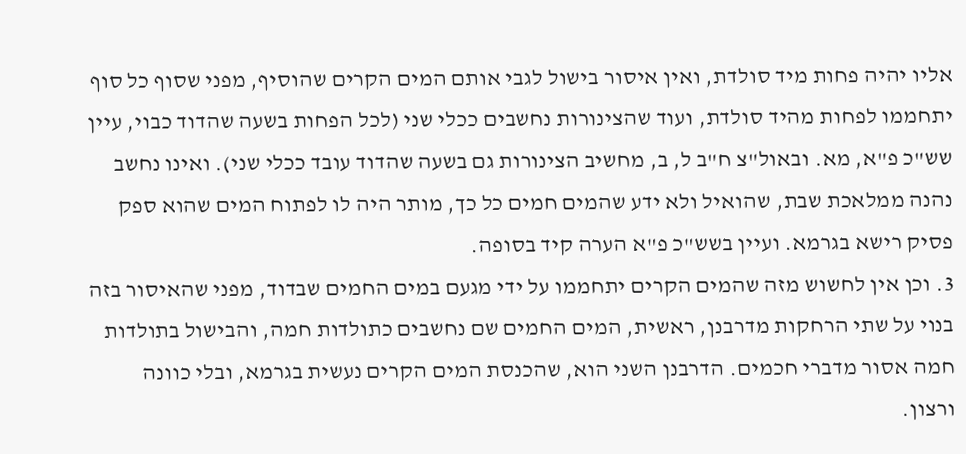אליו יהיה פחות מיד סולדת, ואין איסור בישול לגבי אותם המים הקרים שהוסיף, מפני שסוף כל סוף יתחממו לפחות מהיד סולדת, ועוד שהצינורות נחשבים ככלי שני (לכל הפחות בשעה שהדוד כבוי, עיין שש"כ פ"א, מא. ובאול"צ ח"ב ל, ב, מחשיב הצינורות גם בשעה שהדוד עובד ככלי שני). ואינו נחשב נהנה ממלאכת שבת, שהואיל ולא ידע שהמים חמים כל כך, מותר היה לו לפתוח המים שהוא ספק פסיק רישא בגרמא. ועיין בשש"כ פ"א הערה קיד בסופה.
3. וכן אין לחשוש מזה שהמים הקרים יתחממו על ידי מגעם במים החמים שבדוד, מפני שהאיסור בזה בנוי על שתי הרחקות מדרבנן, ראשית, המים החמים שם נחשבים כתולדות חמה, והבישול בתולדות חמה אסור מדברי חכמים. הדרבנן השני הוא, שהכנסת המים הקרים נעשית בגרמא, ובלי כוונה ורצון.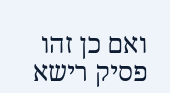ואם כן זהו פסיק רישא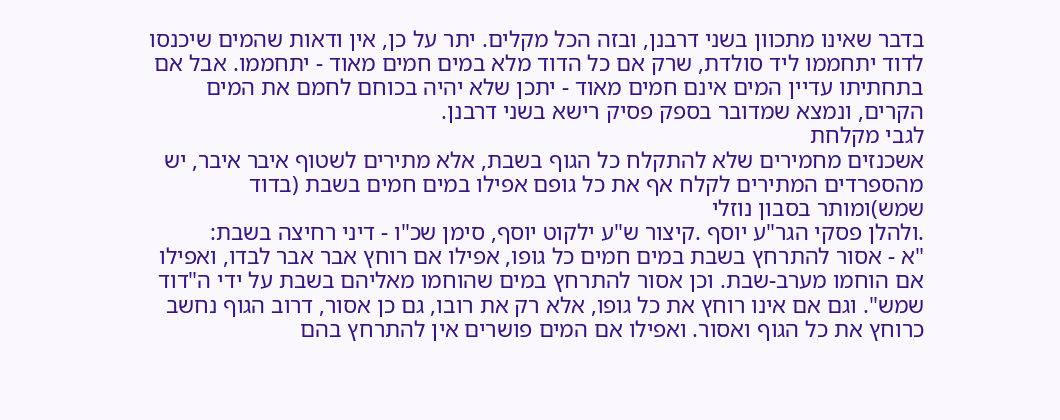בדבר שאינו מתכוון בשני דרבנן, ובזה הכל מקלים. יתר על כן, אין ודאות שהמים שיכנסו לדוד יתחממו ליד סולדת, שרק אם כל הדוד מלא במים חמים מאוד - יתחממו. אבל אם בתחתיתו עדיין המים אינם חמים מאוד - יתכן שלא יהיה בכוחם לחמם את המים הקרים, ונמצא שמדובר בספק פסיק רישא בשני דרבנן.
לגבי מקלחת
אשכנזים מחמירים שלא להתקלח כל הגוף בשבת, אלא מתירים לשטוף איבר איבר, יש מהספרדים המתירים לקלח אף את כל גופם אפילו במים חמים בשבת (בדוד שמש)ומותר בסבון נוזלי
.ולהלן פסקי הגר"ע יוסף .קיצור ש"ע ילקוט יוסף, סימן שכ"ו - דיני רחיצה בשבת:
"א - אסור להתרחץ בשבת במים חמים כל גופו, אפילו אם רוחץ אבר אבר לבדו, ואפילו אם הוחמו מערב-שבת. וכן אסור להתרחץ במים שהוחמו מאליהם בשבת על ידי ה"דוד שמש". וגם אם אינו רוחץ את כל גופו, אלא רק את רובו, גם כן אסור, דרוב הגוף נחשב כרוחץ את כל הגוף ואסור. ואפילו אם המים פושרים אין להתרחץ בהם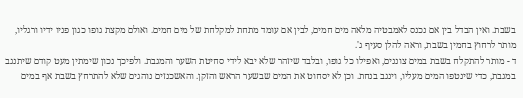בשבת. ואין הבדל בין אם נכנס לאמבטיה מלאה מים חמים, לבין אם עומד מתחת למקלחת של מים חמים. ואולם מקצת גופו כגון פניו ידיו ורגליו, מותר לרחוץ בחמין בשבת, וראה להלן סעיף ג'.
ד - מותר להתקלח בשבת במים צוננים, ואפילו כל גופו, ובלבד שיזהר שלא יבא לידי סחיטת השער והמגבת. ולפיכך נכון שימתין מעט קודם שיתנגב במגבת, כדי שינטפו המים מעליו, וינגב בנחת. וכן לא יסחוט את המים שבשער הראש והזקן. והאשכנזים נוהגים שלא להתרחץ בשבת אף במים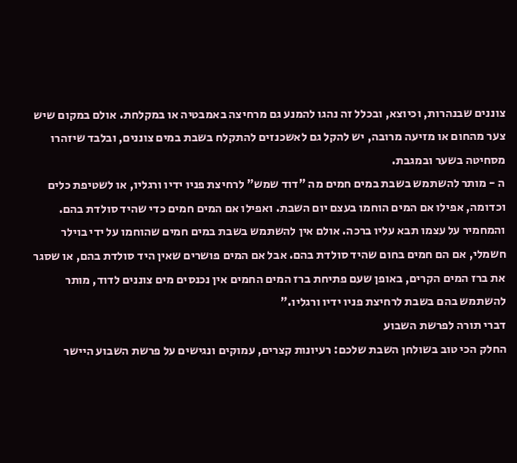צוננים שבנהרות, וכיוצא, ובכלל זה נהגו להמנע גם מרחיצה באמבטיה או במקלחת. אולם במקום שיש צער מהחום או מזיעה מרובה, יש להקל גם לאשכנזים להתקלח בשבת במים צוננים, ובלבד שיזהרו מסחיטה בשער ובמגבת.
ה - מותר להשתמש בשבת במים חמים מה "דוד שמש" לרחיצת פניו ידיו ורגליו, או לשטיפת כלים וכדומה, אפילו אם המים הוחמו בעצם יום השבת. ואפילו אם המים חמים כדי שהיד סולדת בהם. והמחמיר על עצמו תבא עליו ברכה. אולם אין להשתמש בשבת במים חמים שהוחמו על ידי בוילר חשמלי, אם הם חמים בחום שהיד סולדת בהם. אבל אם המים פושרים שאין היד סולדת בהם, או שסגר את ברז המים הקרים, באופן שעם פתיחת ברז המים החמים אין נכנסים מים צוננים לדוד, מותר להשתמש בהם בשבת לרחיצת פניו ידיו ורגליו."
דברי תורה לפרשת השבוע
החלק הכי טוב בשולחן השבת שלכם: רעיונות קצרים, עמוקים ונגישים על פרשת השבוע היישר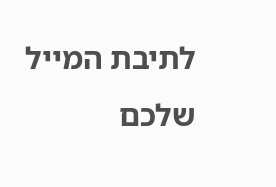לתיבת המייל שלכם